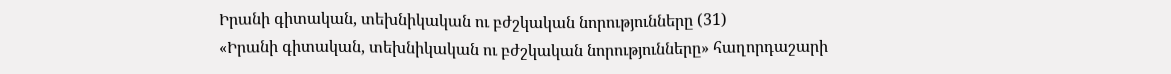Իրանի գիտական, տեխնիկական ու բժշկական նորությունները (31)
«Իրանի գիտական, տեխնիկական ու բժշկական նորությունները» հաղորդաշարի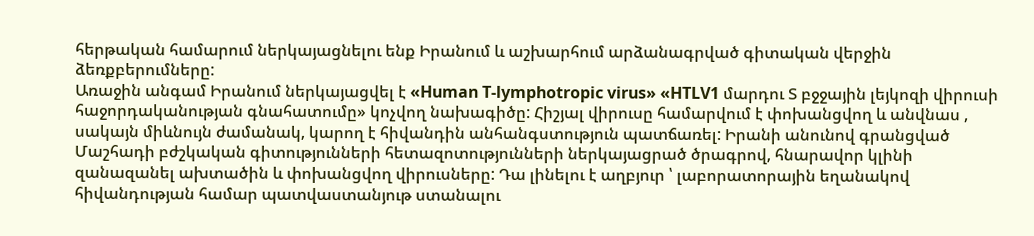հերթական համարում ներկայացնելու ենք Իրանում և աշխարհում արձանագրված գիտական վերջին ձեռքբերումները:
Առաջին անգամ Իրանում ներկայացվել է «Human T-lymphotropic virus» «HTLV1 մարդու Տ բջջային լեյկոզի վիրուսի հաջորդականության գնահատումը» կոչվող նախագիծը: Հիշյալ վիրուսը համարվում է փոխանցվող և անվնաս , սակայն միևնույն ժամանակ, կարող է հիվանդին անհանգստություն պատճառել: Իրանի անունով գրանցված Մաշհադի բժշկական գիտությունների հետազոտությունների ներկայացրած ծրագրով, հնարավոր կլինի զանազանել ախտածին և փոխանցվող վիրուսները: Դա լինելու է աղբյուր ՝ լաբորատորային եղանակով հիվանդության համար պատվաստանյութ ստանալու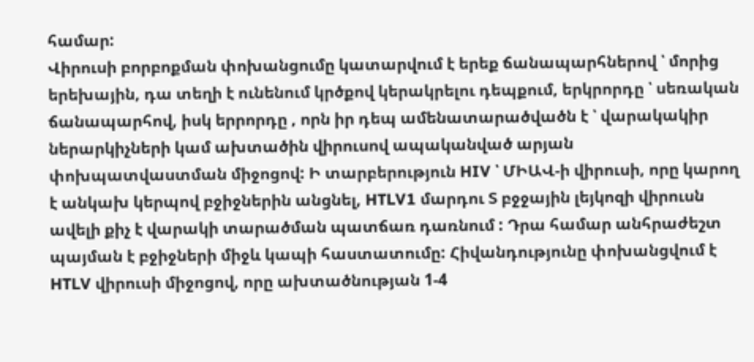համար:
Վիրուսի բորբոքման փոխանցումը կատարվում է երեք ճանապարհներով ՝ մորից երեխային, դա տեղի է ունենում կրծքով կերակրելու դեպքում, երկրորդը ՝ սեռական ճանապարհով, իսկ երրորդը , որն իր դեպ ամենատարածվածն է ՝ վարակակիր ներարկիչների կամ ախտածին վիրուսով ապականված արյան փոխպատվաստման միջոցով: Ի տարբերություն HIV ՝ ՄԻԱՎ-ի վիրուսի, որը կարող է անկախ կերպով բջիջներին անցնել, HTLV1 մարդու Տ բջջային լեյկոզի վիրուսն ավելի քիչ է վարակի տարածման պատճառ դառնում : Դրա համար անհրաժեշտ պայման է բջիջների միջև կապի հաստատումը: Հիվանդությունը փոխանցվում է HTLV վիրուսի միջոցով, որը ախտածնության 1-4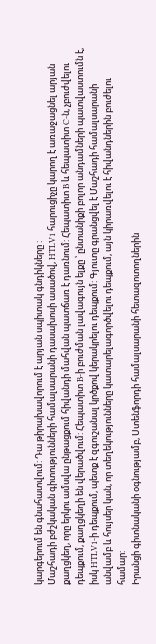կարգերում են գնահատվում: Դա թիրախավորում է արյան սպիտակ գնդիկները :
Մաշհադի բժշկական գիտությունների համալսարանի դասախոսի ասածով, HTLV1 հարուցիչը կարող է առաջացնել արյան քաղցկեղ, որը երկու ամսվա ընթացքում հիվանդի մահվան պատճառ է դառնում: Հեպատիտ B և հեպատիտ C-ն, չբուժվելու դեպքում, քաղցկեղի են վերածվում: Հեպատիտ B-ի բուժման լավագույն ելքը ՝ ընտանիքի բոլոր անդամների պատվաստումն է, իսկ HTLV1-ի դեպքում, պետք է զգուշանալ կրծքով կերակրելու դեպքում: Գյուտը գրանցվել է Մաշհադի համալսարանի անվամբ և հույսեր կան, որ տեղեկությունները կատարելագործվելու դեպքում, այն կիրառվելու է հիվանդներին բուժելու համար:
Իրանցի գիտնականի օգնությամբ, Ստենֆորդի համալսարանի հետազոտողներին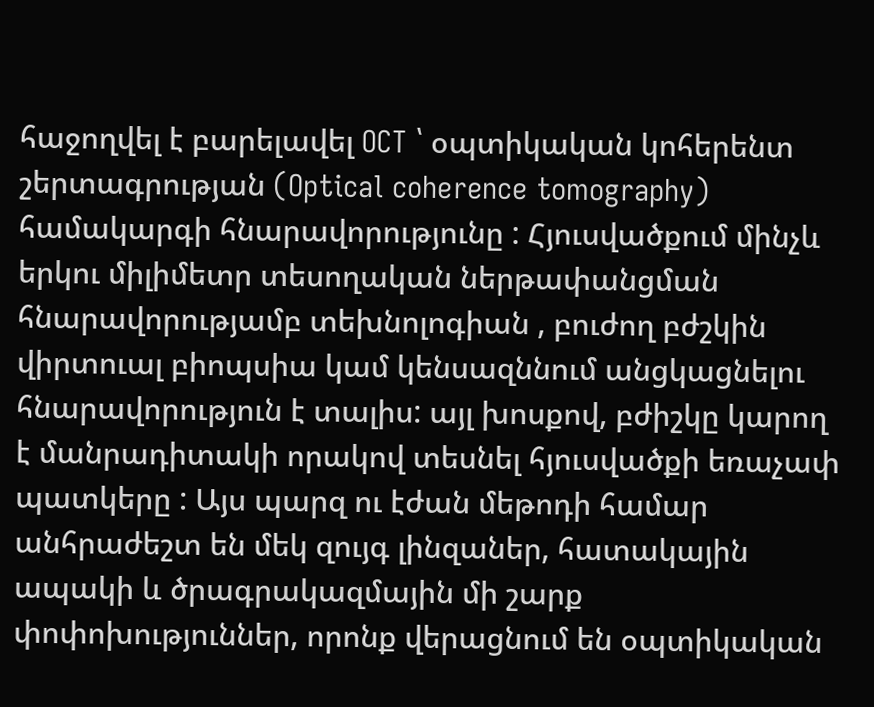հաջողվել է բարելավել OCT ՝ օպտիկական կոհերենտ շերտագրության (Optical coherence tomography) համակարգի հնարավորությունը : Հյուսվածքում մինչև երկու միլիմետր տեսողական ներթափանցման հնարավորությամբ տեխնոլոգիան , բուժող բժշկին վիրտուալ բիոպսիա կամ կենսազննում անցկացնելու հնարավորություն է տալիս: այլ խոսքով, բժիշկը կարող է մանրադիտակի որակով տեսնել հյուսվածքի եռաչափ պատկերը : Այս պարզ ու էժան մեթոդի համար անհրաժեշտ են մեկ զույգ լինզաներ, հատակային ապակի և ծրագրակազմային մի շարք փոփոխություններ, որոնք վերացնում են օպտիկական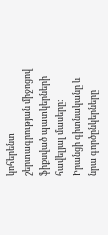կոհերենտ շերտագրության միջոցով ֆիքսված պատկերների հավելյալ մասերը: Իրանցի գիտնականը և նրա գործընկերները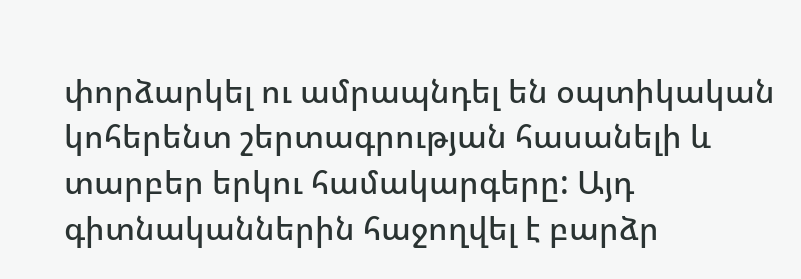փորձարկել ու ամրապնդել են օպտիկական կոհերենտ շերտագրության հասանելի և տարբեր երկու համակարգերը: Այդ գիտնականներին հաջողվել է բարձր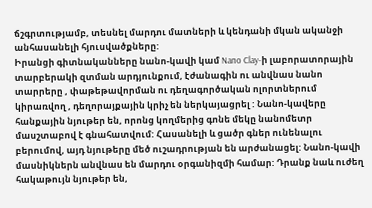ճշգրտությամբ, տեսնել մարդու մատների և կենդանի մկան ականջի անհասանելի հյուսվածքները:
Իրանցի գիտնականները նանո-կավի կամ Nano Clay-ի լաբորատորային տարբերակի զտման արդյունքում, էժանագին ու անվնաս նանո տարրերը , փաթեթավորման ու դեղագործական ոլորտներում կիրառվող , դեղորայքային կրիչ են ներկայացրել : Նանո-կավերը հանքային նյութեր են, որոնց կողմերից գոնե մեկը նանոմետր մասշտաբով է գնահատվում: Հասանելի և ցածր գներ ունենալու բերումով, այդ նյութերը մեծ ուշադրության են արժանացել: Նանո-կավի մասնիկներն անվնաս են մարդու օրգանիզմի համար: Դրանք նաև ուժեղ հակաթույն նյութեր են,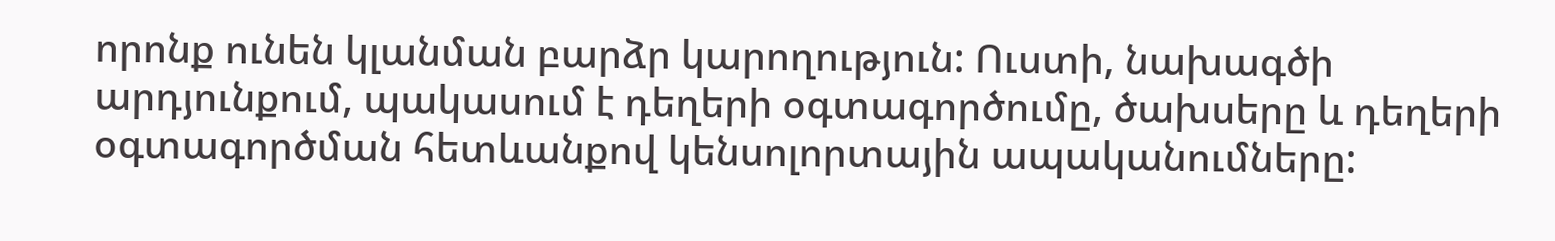որոնք ունեն կլանման բարձր կարողություն: Ուստի, նախագծի արդյունքում, պակասում է դեղերի օգտագործումը, ծախսերը և դեղերի օգտագործման հետևանքով կենսոլորտային ապականումները: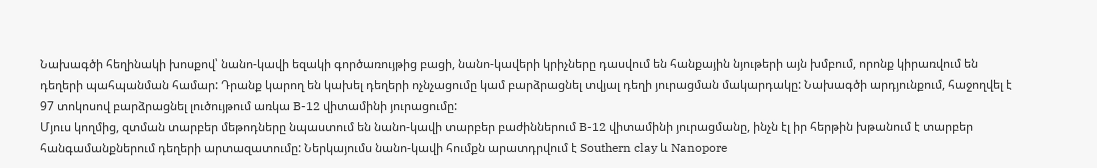Նախագծի հեղինակի խոսքով՝ նանո-կավի եզակի գործառույթից բացի, նանո-կավերի կրիչները դասվում են հանքային նյութերի այն խմբում, որոնք կիրառվում են դեղերի պահպանման համար: Դրանք կարող են կախել դեղերի ոչնչացումը կամ բարձրացնել տվյալ դեղի յուրացման մակարդակը: Նախագծի արդյունքում, հաջողվել է 97 տոկոսով բարձրացնել լուծույթում առկա B-12 վիտամինի յուրացումը:
Մյուս կողմից, զտման տարբեր մեթոդները նպաստում են նանո-կավի տարբեր բաժիններում B-12 վիտամինի յուրացմանը, ինչն էլ իր հերթին խթանում է տարբեր հանգամանքներում դեղերի արտազատումը: Ներկայումս նանո-կավի հումքն արատդրվում է Southern clay և Nanopore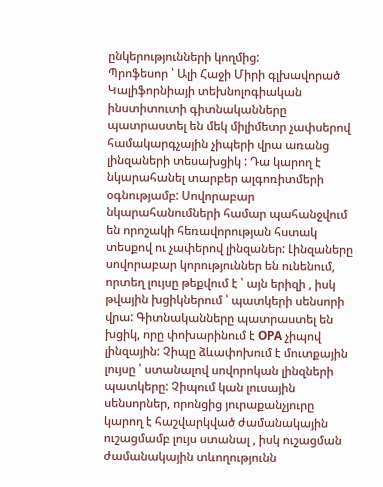ընկերությունների կողմից:
Պրոֆեսոր ՝ Ալի Հաջի Միրի գլխավորած Կալիֆորնիայի տեխնոլոգիական ինստիտուտի գիտնականները պատրաստել են մեկ միլիմետր չափսերով համակարգչային չիպերի վրա առանց լինզաների տեսախցիկ : Դա կարող է նկարահանել տարբեր ալգոռիտմերի օգնությամբ: Սովորաբար նկարահանումների համար պահանջվում են որոշակի հեռավորության հստակ տեսքով ու չափերով լինզաներ: Լինզաները սովորաբար կորություններ են ունենում, որտեղ լույսը թեքվում է ՝ այն երիզի , իսկ թվային խցիկներում ՝ պատկերի սենսորի վրա: Գիտնականները պատրաստել են խցիկ, որը փոխարինում է OPA չիպով լինզային: Չիպը ձևափոխում է մուտքային լույսը ՝ ստանալով սովորոկան լինզների պատկերը: Չիպում կան լուսային սենսորներ, որոնցից յուրաքանչյուրը կարող է հաշվարկված ժամանակային ուշացմամբ լույս ստանալ , իսկ ուշացման ժամանակային տևողությունն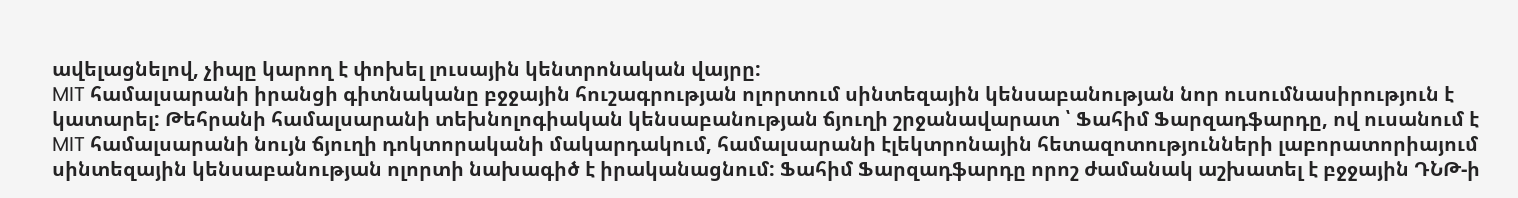ավելացնելով, չիպը կարող է փոխել լուսային կենտրոնական վայրը:
MIT համալսարանի իրանցի գիտնականը բջջային հուշագրության ոլորտում սինտեզային կենսաբանության նոր ուսումնասիրություն է կատարել: Թեհրանի համալսարանի տեխնոլոգիական կենսաբանության ճյուղի շրջանավարատ ՝ Ֆահիմ Ֆարզադֆարդը, ով ուսանում է MIT համալսարանի նույն ճյուղի դոկտորականի մակարդակում, համալսարանի էլեկտրոնային հետազոտությունների լաբորատորիայում սինտեզային կենսաբանության ոլորտի նախագիծ է իրականացնում: Ֆահիմ Ֆարզադֆարդը որոշ ժամանակ աշխատել է բջջային ԴՆԹ-ի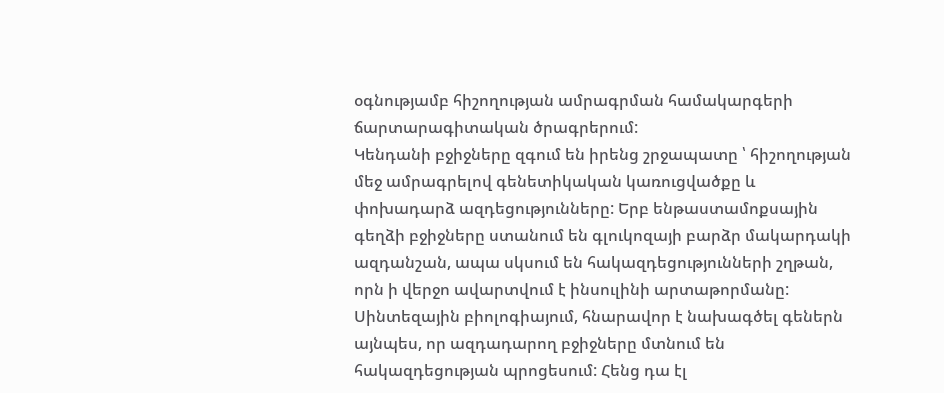օգնությամբ հիշողության ամրագրման համակարգերի ճարտարագիտական ծրագրերում:
Կենդանի բջիջները զգում են իրենց շրջապատը ՝ հիշողության մեջ ամրագրելով գենետիկական կառուցվածքը և փոխադարձ ազդեցությունները: Երբ ենթաստամոքսային գեղձի բջիջները ստանում են գլուկոզայի բարձր մակարդակի ազդանշան, ապա սկսում են հակազդեցությունների շղթան, որն ի վերջո ավարտվում է ինսուլինի արտաթորմանը: Սինտեզային բիոլոգիայում, հնարավոր է նախագծել գեներն այնպես, որ ազդադարող բջիջները մտնում են հակազդեցության պրոցեսում: Հենց դա էլ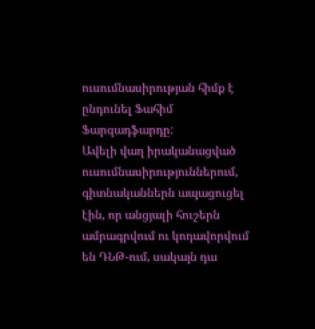ուսումնասիրության հիմք է ընդունել Ֆահիմ Ֆարզադֆարդը:
Ավելի վաղ իրականացված ուսումնասիրություններում, գիտնականներն ապացուցել էին, որ անցյալի հուշերն ամրագրվում ու կոդավորվում են ԴՆԹ-ում, սակայն դա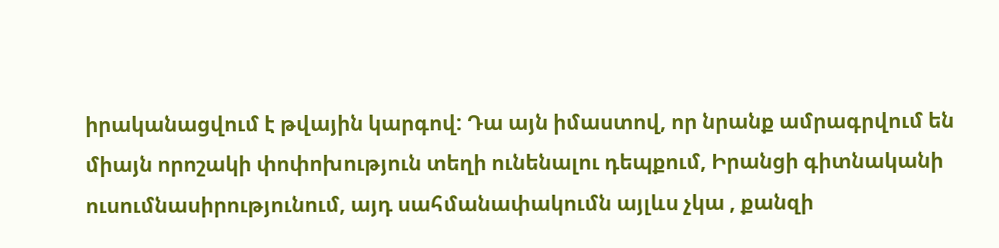իրականացվում է թվային կարգով: Դա այն իմաստով, որ նրանք ամրագրվում են միայն որոշակի փոփոխություն տեղի ունենալու դեպքում, Իրանցի գիտնականի ուսումնասիրությունում, այդ սահմանափակումն այլևս չկա , քանզի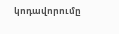կոդավորումը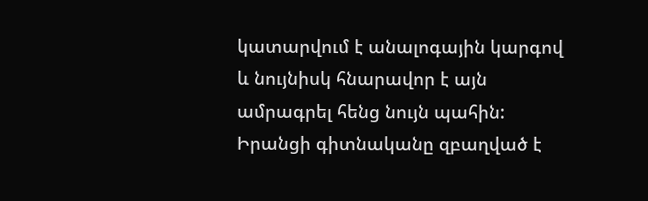կատարվում է անալոգային կարգով և նույնիսկ հնարավոր է այն ամրագրել հենց նույն պահին: Իրանցի գիտնականը զբաղված է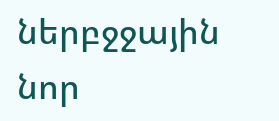ներբջջային նոր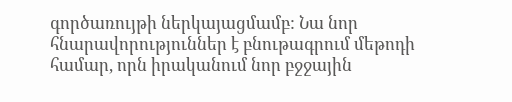գործառույթի ներկայացմամբ: Նա նոր հնարավորություններ է բնութագրում մեթոդի համար, որն իրականում նոր բջջային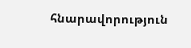հնարավորություն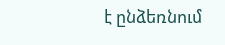է ընձեռնում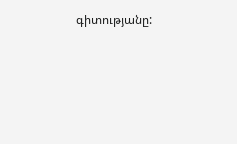գիտությանը: